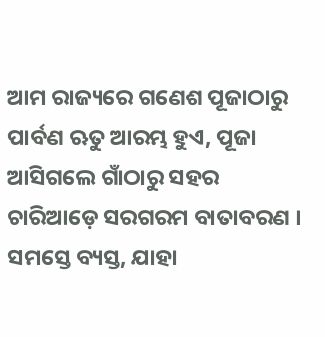ଆମ ରାଜ୍ୟରେ ଗଣେଶ ପୂଜାଠାରୁ ପାର୍ବଣ ଋତୁ ଆରମ୍ଭ ହୁଏ, ପୂଜା ଆସିଗଲେ ଗାଁଠାରୁ ସହର ଚାରିଆଡ଼େ ସରଗରମ ବାତାବରଣ । ସମସ୍ତେ ବ୍ୟସ୍ତ, ଯାହା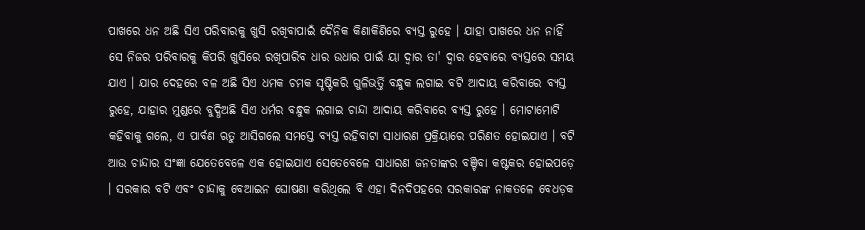ପାଖରେ ଧନ ଅଛି ସିଏ ପରିବାରକୁ ଖୁସି ରଖିବାପାଇଁ ଦୈନିକ କିଣାକିଣିରେ ବ୍ୟସ୍ତ ରୁହେ । ଯାହା ପାଖରେ ଧନ ନାହିଁ ସେ ନିଜର ପରିବାରକୁ କିପରି ଖୁସିରେ ରଖିପାରିବ ଧାର ଉଧାର ପାଇଁ ୟା ଦ୍ୱାର ତା' ଦ୍ୱାର ହେବାରେ ବ୍ୟସ୍ତରେ ସମୟ ଯାଏ । ଯାର ଦେହରେ ବଳ ଅଛି ସିଏ ଧମକ ଚମକ ସୃଷ୍ଟିକରି ଗୁଳିଭର୍ତ୍ତି ବନ୍ଧୁକ ଲଗାଇ ବଟି ଆଦାୟ କରିବାରେ ବ୍ୟସ୍ତ ରୁହେ, ଯାହାର ମୁଣ୍ଡରେ ବୁଦ୍ଧିଅଛି ସିଏ ଧର୍ମର ବନ୍ଧୁକ ଲଗାଇ ଚାନ୍ଦା ଆଦାୟ କରିବାରେ ବ୍ୟସ୍ତ ରୁହେ । ମୋଟାମୋଟି କହିବାକୁ ଗଲେ, ଏ ପାର୍ବଣ ଋତୁ ଆସିଗଲେ ସମସ୍ତେ ବ୍ୟସ୍ତ ରହିବାଟା ସାଧାରଣ ପ୍ରକ୍ରିୟାରେ ପରିଣତ ହୋଇଯାଏ । ବଟି ଆଉ ଚାନ୍ଦାର ସଂଜ୍ଞା ଯେତେବେଳେ ଏକ ହୋଇଯାଏ ସେତେବେଳେ ସାଧାରଣ ଜନତାଙ୍କର ବଞ୍ଚିବା କଷ୍ଟକର ହୋଇପଡ଼େ । ସରକାର ବଟି ଏବଂ ଚାନ୍ଦାକୁ ବେଆଇନ ଘୋଷଣା କରିଥିଲେ ବି ଏହା ଦିନଦିପହରେ ସରକାରଙ୍କ ନାକତଳେ ବେଧଡ଼କ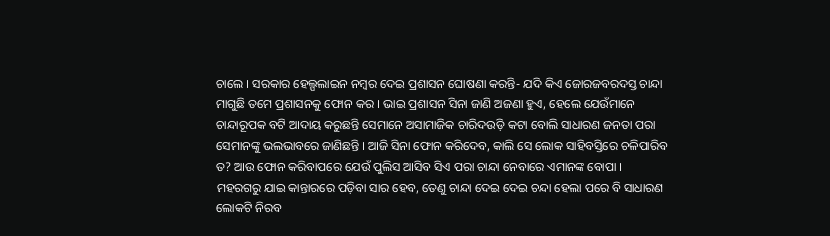ଚାଲେ । ସରକାର ହେଲ୍ପଲାଇନ ନମ୍ବର ଦେଇ ପ୍ରଶାସନ ଘୋଷଣା କରନ୍ତି- ଯଦି କିଏ ଜୋରଜବରଦସ୍ତ ଚାନ୍ଦା ମାଗୁଛି ତମେ ପ୍ରଶାସନକୁ ଫୋନ କର । ଭାଇ ପ୍ରଶାସନ ସିନା ଜାଣି ଅଜଣା ହୁଏ, ହେଲେ ଯେଉଁମାନେ ଚାନ୍ଦାରୂପକ ବଟି ଆଦାୟ କରୁଛନ୍ତି ସେମାନେ ଅସାମାଜିକ ଚାରିଦଉଡ଼ି କଟା ବୋଲି ସାଧାରଣ ଜନତା ପରା ସେମାନଙ୍କୁ ଭଲଭାବରେ ଜାଣିଛନ୍ତି । ଆଜି ସିନା ଫୋନ କରିଦେବ, କାଲି ସେ ଲୋକ ସାହିବସ୍ତିରେ ଚଳିପାରିବ ତ? ଆଉ ଫୋନ କରିବାପରେ ଯେଉଁ ପୁଲିସ ଆସିବ ସିଏ ପରା ଚାନ୍ଦା ନେବାରେ ଏମାନଙ୍କ ବୋପା । ମହରଗରୁ ଯାଇ କାନ୍ତାରରେ ପଡ଼ିବା ସାର ହେବ, ତେଣୁ ଚାନ୍ଦା ଦେଇ ଦେଇ ଚନ୍ଦା ହେଲା ପରେ ବି ସାଧାରଣ ଲୋକଟି ନିରବ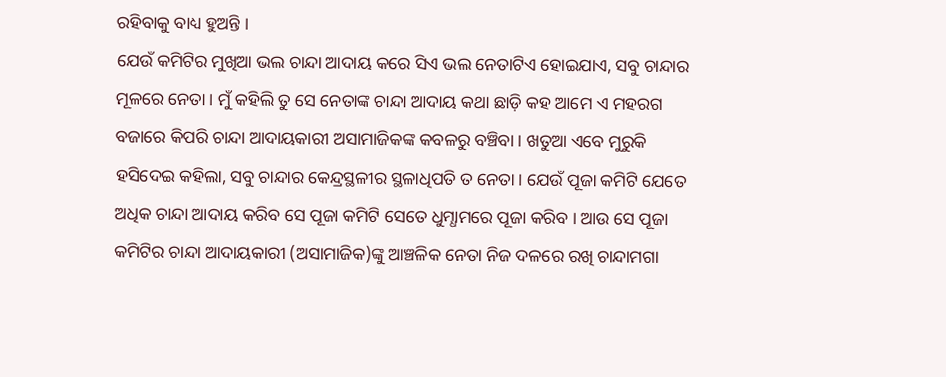ରହିବାକୁ ବାଧ୍ୟ ହୁଅନ୍ତି ।
ଯେଉଁ କମିଟିର ମୁଖିଆ ଭଲ ଚାନ୍ଦା ଆଦାୟ କରେ ସିଏ ଭଲ ନେତାଟିଏ ହୋଇଯାଏ, ସବୁ ଚାନ୍ଦାର ମୂଳରେ ନେତା । ମୁଁ କହିଲି ତୁ ସେ ନେତାଙ୍କ ଚାନ୍ଦା ଆଦାୟ କଥା ଛାଡ଼ି କହ ଆମେ ଏ ମହରଗ ବଜାରେ କିପରି ଚାନ୍ଦା ଆଦାୟକାରୀ ଅସାମାଜିକଙ୍କ କବଳରୁ ବଞ୍ଚିବା । ଖତୁଆ ଏବେ ମୁରୁକି ହସିଦେଇ କହିଲା, ସବୁ ଚାନ୍ଦାର କେନ୍ଦ୍ରସ୍ଥଳୀର ସ୍ଥଳାଧିପତି ତ ନେତା । ଯେଉଁ ପୂଜା କମିଟି ଯେତେ ଅଧିକ ଚାନ୍ଦା ଆଦାୟ କରିବ ସେ ପୂଜା କମିଟି ସେତେ ଧୁମ୍ଧାମରେ ପୂଜା କରିବ । ଆଉ ସେ ପୂଜା କମିଟିର ଚାନ୍ଦା ଆଦାୟକାରୀ (ଅସାମାଜିକ)ଙ୍କୁ ଆଞ୍ଚଳିକ ନେତା ନିଜ ଦଳରେ ରଖି ଚାନ୍ଦାମଗା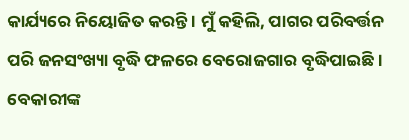କାର୍ଯ୍ୟରେ ନିୟୋଜିତ କରନ୍ତି । ମୁଁ କହିଲି, ପାଗର ପରିବର୍ତ୍ତନ ପରି ଜନସଂଖ୍ୟା ବୃଦ୍ଧି ଫଳରେ ବେରୋଜଗାର ବୃଦ୍ଧିପାଇଛି । ବେକାରୀଙ୍କ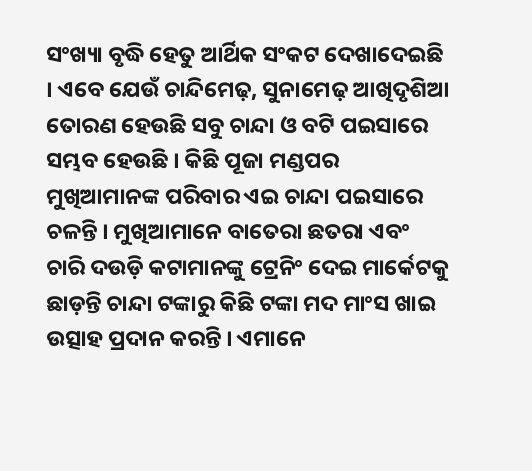ସଂଖ୍ୟା ବୃଦ୍ଧି ହେତୁ ଆର୍ଥିକ ସଂକଟ ଦେଖାଦେଇଛି । ଏବେ ଯେଉଁ ଚାନ୍ଦିମେଢ଼, ସୁନାମେଢ଼ ଆଖିଦୃଶିଆ ତୋରଣ ହେଉଛି ସବୁ ଚାନ୍ଦା ଓ ବଟି ପଇସାରେ ସମ୍ଭବ ହେଉଛି । କିଛି ପୂଜା ମଣ୍ଡପର ମୁଖିଆମାନଙ୍କ ପରିବାର ଏଇ ଚାନ୍ଦା ପଇସାରେ ଚଳନ୍ତି । ମୁଖିଆମାନେ ବାତେରା ଛତରା ଏବଂ ଚାରି ଦଉଡ଼ି କଟାମାନଙ୍କୁ ଟ୍ରେନିଂ ଦେଇ ମାର୍କେଟକୁ ଛାଡ଼ନ୍ତି ଚାନ୍ଦା ଟଙ୍କାରୁ କିଛି ଟଙ୍କା ମଦ ମାଂସ ଖାଇ ଉତ୍ସାହ ପ୍ରଦାନ କରନ୍ତି । ଏମାନେ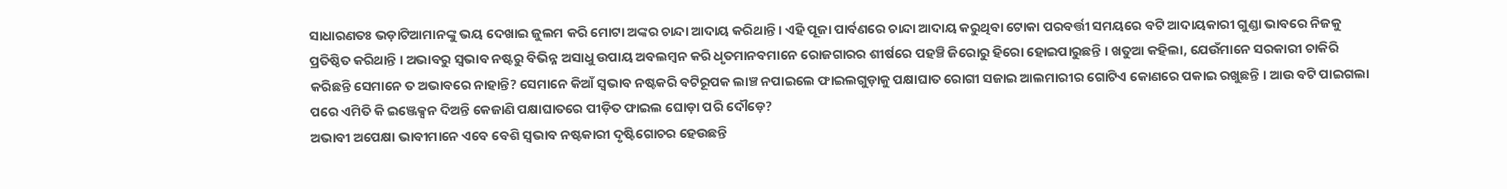ସାଧାରଣତଃ ଭଡ଼ାଟିଆମାନଙ୍କୁ ଭୟ ଦେଖାଇ ଜୁଲମ କରି ମୋଟା ଅଙ୍କର ଚାନ୍ଦା ଆଦାୟ କରିଥାନ୍ତି । ଏହି ପୂଜା ପାର୍ବଣରେ ଚାନ୍ଦା ଆଦାୟ କରୁଥିବା ଟୋକା ପରବର୍ତ୍ତୀ ସମୟରେ ବଟି ଆଦାୟକାରୀ ଗୁଣ୍ଡା ଭାବରେ ନିଜକୁ ପ୍ରତିଷ୍ଠିତ କରିଥାନ୍ତି । ଅଭାବରୁ ସ୍ୱଭାବ ନଷ୍ଟରୁ ବିଭିନ୍ନ ଅସାଧୁ ଉପାୟ ଅବଲମ୍ବନ କରି ଧୃତମାନବମାନେ ରୋଜଗାରର ଶୀର୍ଷରେ ପହଞ୍ଚି ଜିରୋରୁ ହିରୋ ହୋଇପାରୁଛନ୍ତି । ଖତୁଆ କହିଲା, ଯେଉଁମାନେ ସରକାରୀ ଚାକିରି କରିଛନ୍ତି ସେମାନେ ତ ଅଭାବରେ ନାହାନ୍ତି? ସେମାନେ କିଆଁ ସ୍ୱଭାବ ନଷ୍ଟକରି ବଟିରୂପକ ଲାଞ୍ଚ ନପାଇଲେ ଫାଇଲଗୁଡ଼ାକୁ ପକ୍ଷାଘାତ ରୋଗୀ ସଜାଇ ଆଲମାରୀର ଗୋଟିଏ କୋଣରେ ପକାଇ ରଖୁଛନ୍ତି । ଆଉ ବଟି ପାଇଗଲା ପରେ ଏମିତି କି ଇଞ୍ଜେକ୍ସନ ଦିଅନ୍ତି କେଜାଣି ପକ୍ଷାଘାତରେ ପୀଡ଼ିତ ଫାଇଲ ଘୋଡ଼ା ପରି ଦୌଡ଼େ?
ଅଭାବୀ ଅପେକ୍ଷା ଭାବୀମାନେ ଏବେ ବେଶି ସ୍ୱଭାବ ନଷ୍ଟକାରୀ ଦୃଷ୍ଟିଗୋଚର ହେଉଛନ୍ତି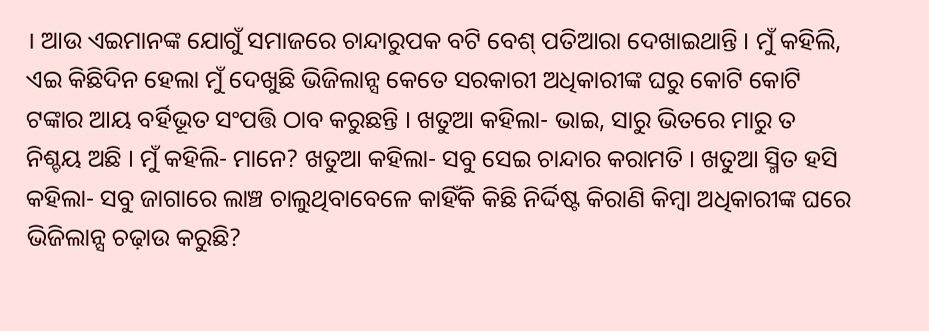। ଆଉ ଏଇମାନଙ୍କ ଯୋଗୁଁ ସମାଜରେ ଚାନ୍ଦାରୁପକ ବଟି ବେଶ୍ ପତିଆରା ଦେଖାଇଥାନ୍ତି । ମୁଁ କହିଲି, ଏଇ କିଛିଦିନ ହେଲା ମୁଁ ଦେଖୁଛି ଭିଜିଲାନ୍ସ କେତେ ସରକାରୀ ଅଧିକାରୀଙ୍କ ଘରୁ କୋଟି କୋଟି ଟଙ୍କାର ଆୟ ବର୍ହିଭୂତ ସଂପତ୍ତି ଠାବ କରୁଛନ୍ତି । ଖତୁଆ କହିଲା- ଭାଇ, ସାରୁ ଭିତରେ ମାରୁ ତ ନିଶ୍ଚୟ ଅଛି । ମୁଁ କହିଲି- ମାନେ? ଖତୁଆ କହିଲା- ସବୁ ସେଇ ଚାନ୍ଦାର କରାମତି । ଖତୁଆ ସ୍ମିତ ହସି କହିଲା- ସବୁ ଜାଗାରେ ଲାଞ୍ଚ ଚାଲୁଥିବାବେଳେ କାହିଁକି କିଛି ନିର୍ଦ୍ଦିଷ୍ଟ କିରାଣି କିମ୍ବା ଅଧିକାରୀଙ୍କ ଘରେ ଭିଜିଲାନ୍ସ ଚଢ଼ାଉ କରୁଛି?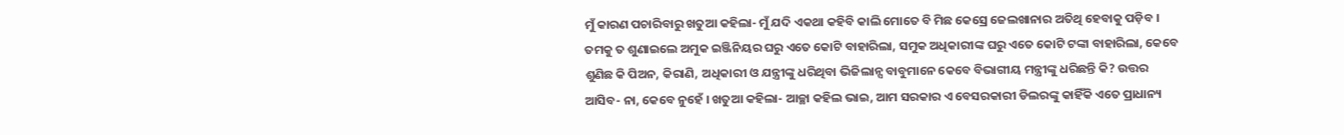ମୁଁ କାରଣ ପଚାରିବାରୁ ଖତୁଆ କହିଲା- ମୁଁ ଯଦି ଏକଥା କହିବି କାଲି ମୋତେ ବି ମିଛ କେସ୍ରେ ଜେଲଖାନାର ଅତିଥି ହେବାକୁ ପଡ଼ିବ । ତମକୁ ତ ଶୁଣାଇଲେ ଅମୁକ ଇଞ୍ଜିନିୟର ଘରୁ ଏତେ କୋଟି ବାହାରିଲା, ସମୁକ ଅଧିକାରୀଙ୍କ ଘରୁ ଏତେ କୋଟି ଟଙ୍କା ବାହାରିଲା, କେବେ ଶୁଣିଛ କି ପିଅନ, କିରାଣି, ଅଧିକାରୀ ଓ ଯନ୍ତ୍ରୀଙ୍କୁ ଧରିଥିବା ଭିଜିଲାନ୍ସ ବାବୁମାନେ କେବେ ବିଭାଗୀୟ ମନ୍ତ୍ରୀଙ୍କୁ ଧରିଛନ୍ତି କି? ଉତ୍ତର ଆସିବ- ନା, କେବେ ନୁହେଁ । ଖତୁଆ କହିଲା- ଆଚ୍ଛା କହିଲ ଭାଇ, ଆମ ସରକାର ଏ ବେସରକାରୀ ଡିଲରଙ୍କୁ କାହିଁକି ଏତେ ପ୍ରାଧାନ୍ୟ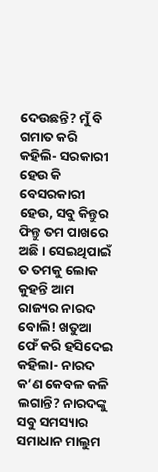ଦେଉଛନ୍ତି? ମୁଁ ବି ଗମାତ କରି କହିଲି- ସରକାରୀ ହେଉ କି ବେସରକାରୀ ହେଉ, ସବୁ କିନ୍ତୁର ଫିନ୍ତୁ ତମ ପାଖରେ ଅଛି । ସେଇଥିପାଇଁ ତ ତମକୁ ଲୋକ କୁହନ୍ତି ଆମ ରାଜ୍ୟର ନାରଦ ବୋଲି! ଖତୁଆ ଫେଁ କରି ହସିଦେଇ କହିଲା- ନାରଦ କ’ଣ କେବଳ କଳି ଲଗାନ୍ତି? ନାରଦଙ୍କୁ ସବୁ ସମସ୍ୟାର ସମାଧାନ ମାଲୁମ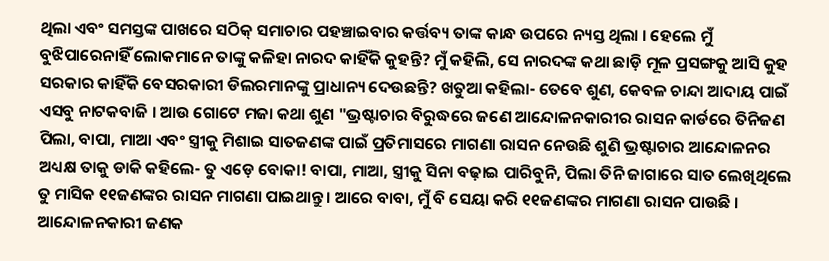ଥିଲା ଏବଂ ସମସ୍ତଙ୍କ ପାଖରେ ସଠିକ୍ ସମାଚାର ପହଞ୍ଚାଇବାର କର୍ତ୍ତବ୍ୟ ତାଙ୍କ କାନ୍ଧ ଉପରେ ନ୍ୟସ୍ତ ଥିଲା । ହେଲେ ମୁଁ ବୁଝିପାରେନାହିଁ ଲୋକମାନେ ତାଙ୍କୁ କଳିହା ନାରଦ କାହିଁକି କୁହନ୍ତି? ମୁଁ କହିଲି, ସେ ନାରଦଙ୍କ କଥା ଛାଡ଼ି ମୂଳ ପ୍ରସଙ୍ଗକୁ ଆସି କୁହ ସରକାର କାହିଁକି ବେସରକାରୀ ଡିଲରମାନଙ୍କୁ ପ୍ରାଧାନ୍ୟ ଦେଉଛନ୍ତି? ଖତୁଆ କହିଲା- ତେବେ ଶୁଣ, କେବଳ ଚାନ୍ଦା ଆଦାୟ ପାଇଁ ଏସବୁ ନାଟକବାଜି । ଆଉ ଗୋଟେ ମଜା କଥା ଶୁଣ "ଭ୍ରଷ୍ଟାଚାର ବିରୁଦ୍ଧରେ ଜଣେ ଆନ୍ଦୋଳନକାରୀର ରାସନ କାର୍ଡରେ ତିନିଜଣ ପିଲା, ବାପା, ମାଆ ଏବଂ ସ୍ତ୍ରୀକୁ ମିଶାଇ ସାତଜଣଙ୍କ ପାଇଁ ପ୍ରତିମାସରେ ମାଗଣା ରାସନ ନେଉଛି ଶୁଣି ଭ୍ରଷ୍ଟାଚାର ଆନ୍ଦୋଳନର ଅଧ୍ୟକ୍ଷ ତାକୁ ଡାକି କହିଲେ- ତୁ ଏଡ଼େ ବୋକା! ବାପା, ମାଆ, ସ୍ତ୍ରୀକୁ ସିନା ବଢ଼ାଇ ପାରିବୁନି, ପିଲା ତିନି ଜାଗାରେ ସାତ ଲେଖିଥିଲେ ତୁ ମାସିକ ୧୧ଜଣଙ୍କର ରାସନ ମାଗଣା ପାଇଥାନ୍ତୁ । ଆରେ ବାବା, ମୁଁ ବି ସେୟା କରି ୧୧ଜଣଙ୍କର ମାଗଣା ରାସନ ପାଉଛି । ଆନ୍ଦୋଳନକାରୀ ଜଣକ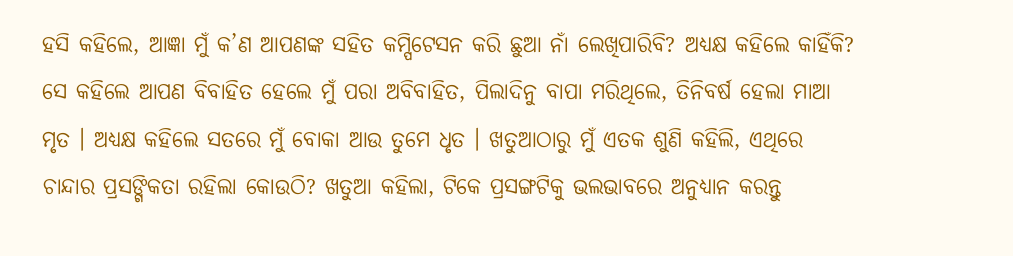ହସି କହିଲେ, ଆଜ୍ଞା ମୁଁ କ’ଣ ଆପଣଙ୍କ ସହିତ କମ୍ପିଟେସନ କରି ଛୁଆ ନାଁ ଲେଖିପାରିବି? ଅଧ୍ୟକ୍ଷ କହିଲେ କାହିଁକି? ସେ କହିଲେ ଆପଣ ବିବାହିତ ହେଲେ ମୁଁ ପରା ଅବିବାହିତ, ପିଲାଦିନୁ ବାପା ମରିଥିଲେ, ତିନିବର୍ଷ ହେଲା ମାଆ ମୃତ । ଅଧ୍ୟକ୍ଷ କହିଲେ ସତରେ ମୁଁ ବୋକା ଆଉ ତୁମେ ଧୃତ । ଖତୁଆଠାରୁ ମୁଁ ଏତକ ଶୁଣି କହିଲି, ଏଥିରେ ଚାନ୍ଦାର ପ୍ରସଙ୍ଗିକତା ରହିଲା କୋଉଠି? ଖତୁଆ କହିଲା, ଟିକେ ପ୍ରସଙ୍ଗଟିକୁ ଭଲଭାବରେ ଅନୁଧ୍ୟାନ କରନ୍ତୁ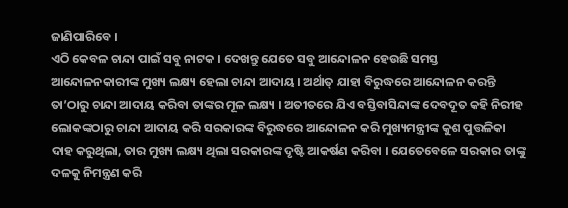ଜାଣିପାରିବେ ।
ଏଠି କେବଳ ଚାନ୍ଦା ପାଇଁ ସବୁ ନାଟକ । ଦେଖନ୍ତୁ ଯେତେ ସବୁ ଆନ୍ଦୋଳନ ହେଉଛି ସମସ୍ତ ଆନ୍ଦୋଳନକାରୀଙ୍କ ମୁଖ୍ୟ ଲକ୍ଷ୍ୟ ହେଲା ଚାନ୍ଦା ଆଦାୟ । ଅର୍ଥାତ୍ ଯାହା ବିରୁଦ୍ଧରେ ଆନ୍ଦୋଳନ କରନ୍ତି ତା’ଠାରୁ ଚାନ୍ଦା ଆଦାୟ କରିବା ତାଙ୍କର ମୂଳ ଲକ୍ଷ୍ୟ । ଅତୀତରେ ଯିଏ ବସ୍ତିବାସିନ୍ଦାଙ୍କ ଦେବଦୂତ କହି ନିରୀହ ଲୋକଙ୍କଠାରୁ ଚାନ୍ଦା ଆଦାୟ କରି ସରକାରଙ୍କ ବିରୁଦ୍ଧରେ ଆନ୍ଦୋଳନ କରି ମୁଖ୍ୟମନ୍ତ୍ରୀଙ୍କ କୁଶ ପୁତ୍ତଳିକା ଦାହ କରୁଥିଲା, ତାର ମୁଖ୍ୟ ଲକ୍ଷ୍ୟ ଥିଲା ସରକାରଙ୍କ ଦୃଷ୍ଟି ଆକର୍ଷଣ କରିବା । ଯେତେବେଳେ ସରକାର ତାଙ୍କୁ ଦଳକୁ ନିମନ୍ତ୍ରଣ କରି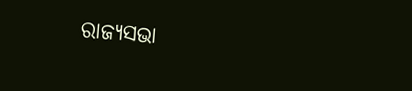ରାଜ୍ୟସଭା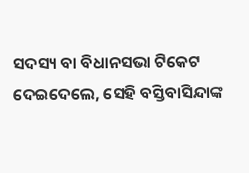ସଦସ୍ୟ ବା ବିଧାନସଭା ଟିକେଟ ଦେଇଦେଲେ, ସେହି ବସ୍ତିବାସିନ୍ଦାଙ୍କ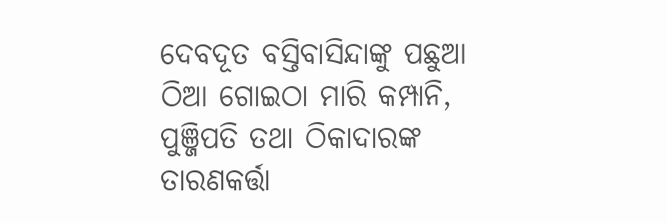ଦେବଦୂତ ବସ୍ତିବାସିନ୍ଦାଙ୍କୁ ପଛୁଆ ଠିଆ ଗୋଇଠା ମାରି କମ୍ପାନି, ପୁଞ୍ଜିପତି ତଥା ଠିକାଦାରଙ୍କ ତାରଣକର୍ତ୍ତା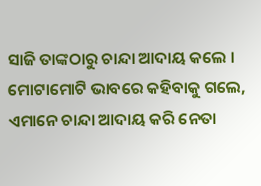ସାଜି ତାଙ୍କଠାରୁ ଚାନ୍ଦା ଆଦାୟ କଲେ । ମୋଟାମୋଟି ଭାବରେ କହିବାକୁ ଗଲେ, ଏମାନେ ଚାନ୍ଦା ଆଦାୟ କରି ନେତା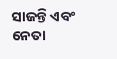ସାଜନ୍ତି ଏବଂ ନେତା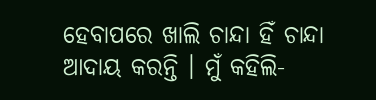ହେବାପରେ ଖାଲି ଚାନ୍ଦା ହିଁ ଚାନ୍ଦା ଆଦାୟ କରନ୍ତି । ମୁଁ କହିଲି-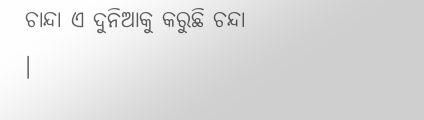ଚାନ୍ଦା ଏ ଦୁନିଆକୁ କରୁଛି ଚନ୍ଦା ।